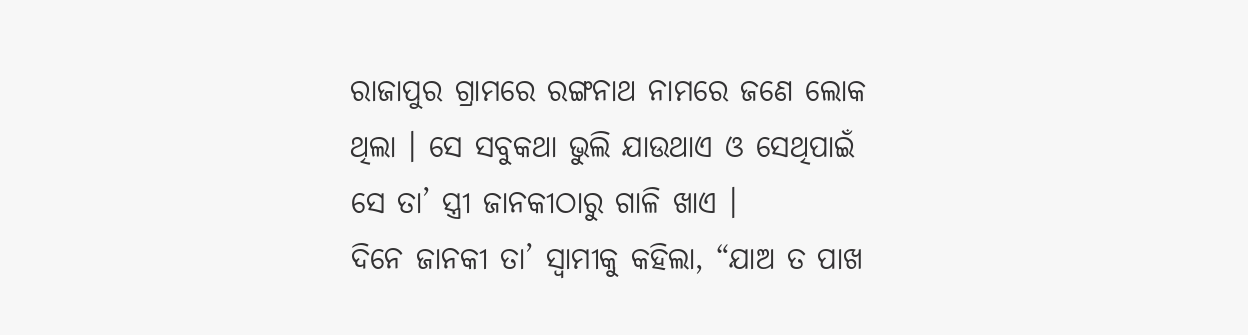ରାଜାପୁର ଗ୍ରାମରେ ରଙ୍ଗନାଥ ନାମରେ ଜଣେ ଲୋକ ଥିଲା । ସେ ସବୁକଥା ଭୁଲି ଯାଉଥାଏ ଓ ସେଥିପାଇଁ ସେ ତା’ ସ୍ତ୍ରୀ ଜାନକୀଠାରୁ ଗାଳି ଖାଏ ।
ଦିନେ ଜାନକୀ ତା’ ସ୍ୱାମୀକୁ କହିଲା, “ଯାଅ ତ ପାଖ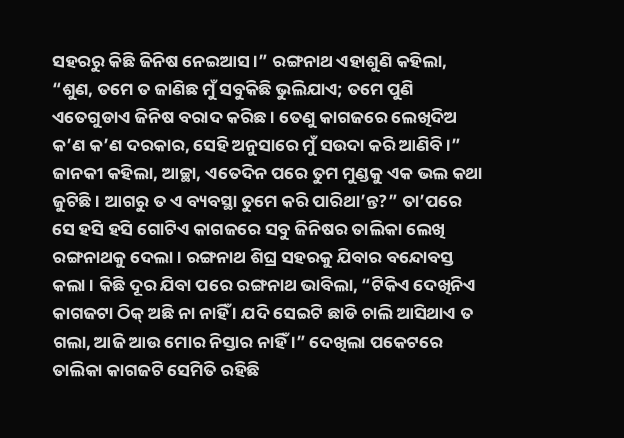ସହରରୁ କିଛି ଜିନିଷ ନେଇଆସ ।” ରଙ୍ଗନାଥ ଏହାଶୁଣି କହିଲା, “ଶୁଣ, ତମେ ତ ଜାଣିଛ ମୁଁ ସବୁକିଛି ଭୁଲିଯାଏ; ତମେ ପୁଣି ଏତେଗୁଡାଏ ଜିନିଷ ବରାଦ କରିଛ । ତେଣୁ କାଗଜରେ ଲେଖିଦିଅ କ’ଣ କ’ଣ ଦରକାର, ସେହି ଅନୁସାରେ ମୁଁ ସଉଦା କରି ଆଣିବି ।”
ଜାନକୀ କହିଲା, ଆଚ୍ଛା, ଏତେଦିନ ପରେ ତୁମ ମୁଣ୍ଡକୁ ଏକ ଭଲ କଥା ଜୁଟିଛି । ଆଗରୁ ତ ଏ ବ୍ୟବସ୍ଥା ତୁମେ କରି ପାରିଥା’ନ୍ତ?” ତା’ପରେ ସେ ହସି ହସି ଗୋଟିଏ କାଗଜରେ ସବୁ ଜିନିଷର ତାଲିକା ଲେଖି ରଙ୍ଗନାଥକୁ ଦେଲା । ରଙ୍ଗନାଥ ଶିଘ୍ର ସହରକୁ ଯିବାର ବନ୍ଦୋବସ୍ତ କଲା । କିଛି ଦୂର ଯିବା ପରେ ରଙ୍ଗନାଥ ଭାବିଲା, “ଟିକିଏ ଦେଖିନିଏ କାଗଜଟା ଠିକ୍ ଅଛି ନା ନାହିଁ । ଯଦି ସେଇଟି ଛାଡି ଚାଲି ଆସିଥାଏ ତ ଗଲା, ଆଜି ଆଉ ମୋର ନିସ୍ତାର ନାହିଁ ।” ଦେଖିଲା ପକେଟରେ ତାଲିକା କାଗଜଟି ସେମିତି ରହିଛି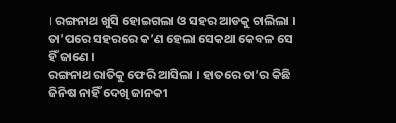। ରଙ୍ଗନାଥ ଖୁସି ହୋଇଗଲା ଓ ସହର ଆଡକୁ ଚାଲିଲା । ତା’ପରେ ସହରରେ କ’ଣ ହେଲା ସେକଥା କେବଳ ସେ ହିଁ ଜାଣେ ।
ରଙ୍ଗନାଥ ରାତିକୁ ଫେରି ଆସିଲା । ହାତରେ ତା’ର କିଛି ଜିନିଷ ନାହିଁ ଦେଖି ଜାନକୀ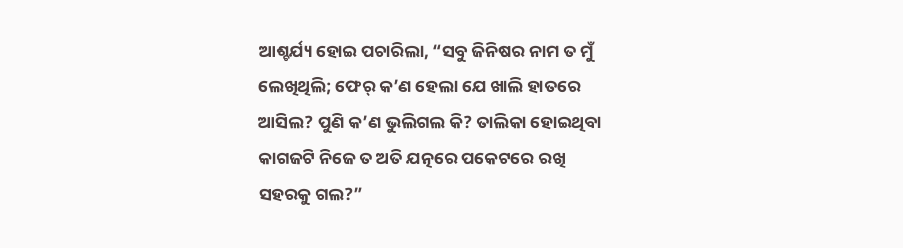ଆଶ୍ଚର୍ଯ୍ୟ ହୋଇ ପଚାରିଲା, “ସବୁ ଜିନିଷର ନାମ ତ ମୁଁ ଲେଖିଥିଲି; ଫେର୍ କ’ଣ ହେଲା ଯେ ଖାଲି ହାତରେ ଆସିଲ? ପୁଣି କ’ଣ ଭୁଲିଗଲ କି? ତାଲିକା ହୋଇଥିବା କାଗଜଟି ନିଜେ ତ ଅତି ଯତ୍ନରେ ପକେଟରେ ରଖି ସହରକୁ ଗଲ?”